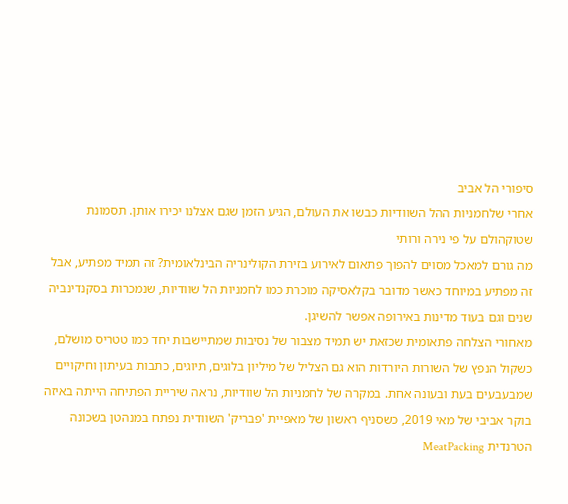סיפורי הל אביב
אחרי שלחמניות ההל השוודיות כבשו את העולם, הגיע הזמן שגם אצלנו יכירו אותן. תסמונת שטוקהולם על פי נירה ורותי
מה גורם למאכל מסוים להפוך פתאום לאירוע בזירת הקולינריה הבינלאומית? זה תמיד מפתיע, אבל זה מפתיע במיוחד כאשר מדובר בקלאסיקה מוכרת כמו לחמניות הל שוודיות, שנמכרות בסקנדינביה שנים וגם בעוד מדינות באירופה אפשר להשיגן.
מאחורי הצלחה פתאומית שכזאת יש תמיד מצבור של נסיבות שמתיישבות יחד כמו טטריס מושלם, כשקול הנפץ של השורות היורדות הוא גם הצליל של מיליון בלוגים, תיוגים, כתבות בעיתון וחיקויים שמבעבעים בעת ובעונה אחת. במקרה של לחמניות הל שוודיות, נראה שיריית הפתיחה הייתה באיזה בוקר אביבי של מאי 2019, כשסניף ראשון של מאפיית 'פבריק' השוודית נפתח במנהטן בשכונה הטרנדית MeatPacking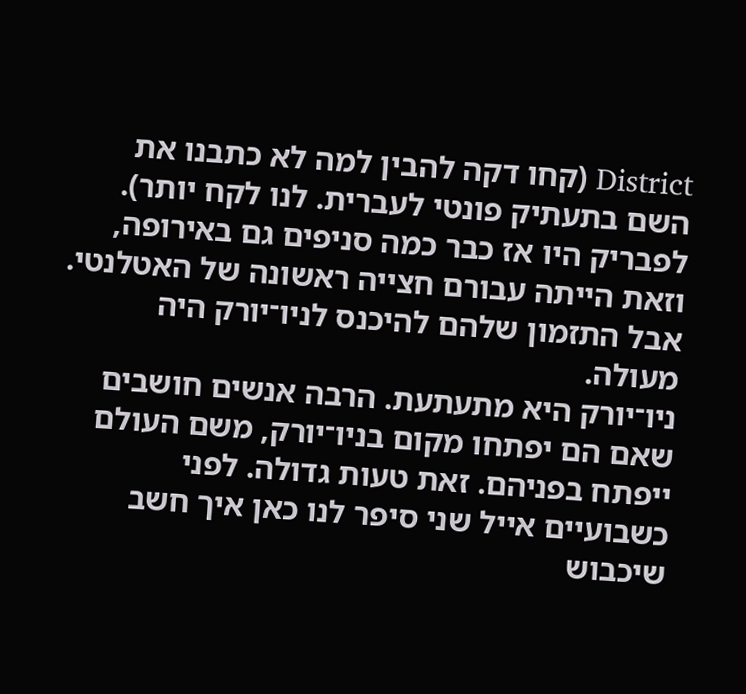District (קחו דקה להבין למה לא כתבנו את השם בתעתיק פונטי לעברית. לנו לקח יותר). לפבריק היו אז כבר כמה סניפים גם באירופה, וזאת הייתה עבורם חצייה ראשונה של האטלנטי. אבל התזמון שלהם להיכנס לניו־יורק היה מעולה.
ניו־יורק היא מתעתעת. הרבה אנשים חושבים שאם הם יפתחו מקום בניו־יורק, משם העולם ייפתח בפניהם. זאת טעות גדולה. לפני כשבועיים אייל שני סיפר לנו כאן איך חשב שיכבוש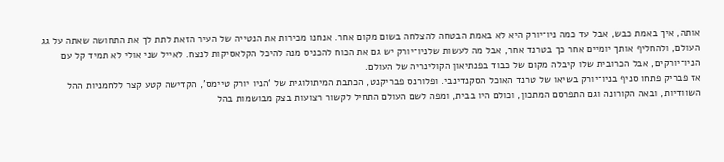אותה, איך באמת כבש, אבל עד כמה ניו־יורק היא לא באמת הבטחה להצלחה בשום מקום אחר. אנחנו מכירות את הנטייה של העיר הזאת לתת לך את התחושה שאתה על גג העולם, ולהחליף אותך יומיים אחר כך בטרנד אחר, אבל מה לעשות שלניו־יורק יש גם את הכוח להכניס מנה להיכל הקלאסיקות לנצח. לאייל שני אולי לא תמיד קל עם הניו־יורקים, אבל הכרובית שלו קיבלה מקום של כבוד בפנתיאון הקולינריה של העולם.
אז פבריק פתחו סניף בניו־יורק בשיאו של טרנד האוכל הסקנדינבי. ופלורנס פבריקנט, הכתבת המיתולוגית של ‘הניו יורק טיימס', הקדישה קטע קצר ללחמניות ההל השוודיות, ובאה הקורונה וגם התפרסם המתכון, וכולם היו בבית, ומפה לשם העולם התחיל לקשור רצועות בצק מבושמות בהל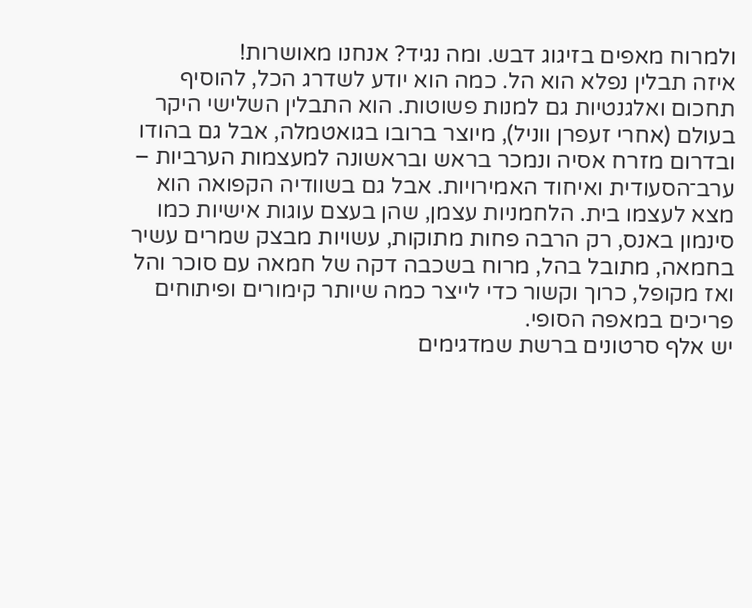ולמרוח מאפים בזיגוג דבש. ומה נגיד? אנחנו מאושרות!
איזה תבלין נפלא הוא הל. כמה הוא יודע לשדרג הכל, להוסיף תחכום ואלגנטיות גם למנות פשוטות. הוא התבלין השלישי היקר בעולם (אחרי זעפרן ווניל), מיוצר ברובו בגואטמלה, אבל גם בהודו ובדרום מזרח אסיה ונמכר בראש ובראשונה למעצמות הערביות – ערב־הסעודית ואיחוד האמירויות. אבל גם בשוודיה הקפואה הוא מצא לעצמו בית. הלחמניות עצמן, שהן בעצם עוגות אישיות כמו סינמון באנס, רק הרבה פחות מתוקות, עשויות מבצק שמרים עשיר בחמאה, מתובל בהל, מרוח בשכבה דקה של חמאה עם סוכר והל ואז מקופל, כרוך וקשור כדי לייצר כמה שיותר קימורים ופיתוחים פריכים במאפה הסופי.
יש אלף סרטונים ברשת שמדגימים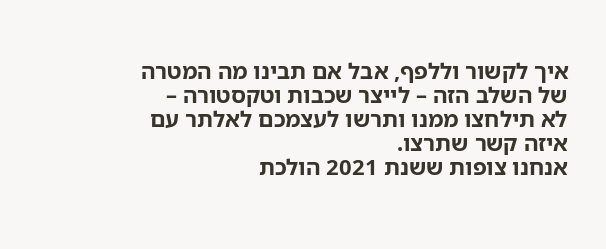איך לקשור וללפף, אבל אם תבינו מה המטרה של השלב הזה – לייצר שכבות וטקסטורה – לא תילחצו ממנו ותרשו לעצמכם לאלתר עם איזה קשר שתרצו.
אנחנו צופות ששנת 2021 הולכת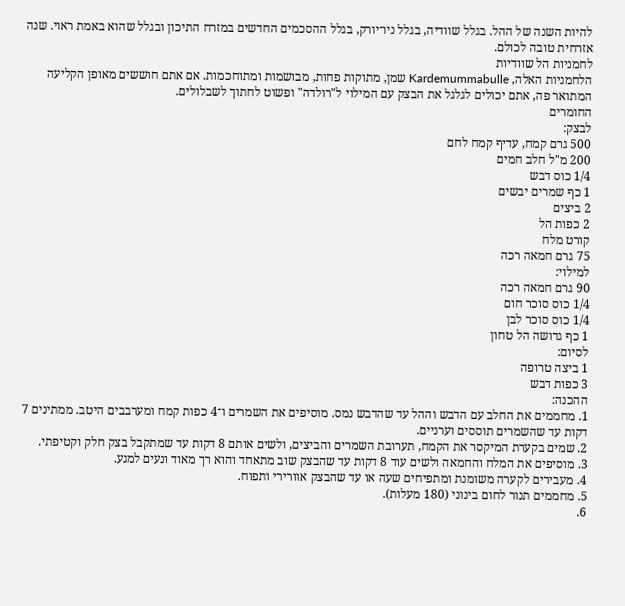להיות השנה של ההל. בגלל שוודיה, בגלל ניו־יורק, בגלל ההסכמים החדשים במזרח התיכון ובגלל שהוא באמת ראוי. שנה אזרחית טובה לכולם.
לחמניות הל שוודיות
הלחמניות האלה, Kardemummabulle שמן, מתוקות פחות, מבושמות ומתוחכמות. אם אתם חוששים מאופן הקליעה המתואר פה, אתם יכולים לגלגל את הבצק עם המילוי ל"רולדה" ופשוט לחתוך לשבלולים.
החומרים
לבצק:
500 גרם קמח, עדיף קמח לחם
200 מ"ל חלב חמים
1/4 כוס דבש
1 כף שמרים יבשים
2 ביצים
2 כפות הל
קורט מלח
75 גרם חמאה רכה
למילוי:
90 גרם חמאה רכה
1/4 כוס סוכר חום
1/4 כוס סוכר לבן
1 כף גדושה הל טחון
לסיום:
1 ביצה טרופה
3 כפות דבש
ההכנה:
1. מחממים את החלב עם הדבש וההל עד שהדבש נמס. מוסיפים את השמרים ו־4 כפות קמח ומערבבים היטב. ממתינים 7 דקות עד שהשמרים תוססים וערניים.
2. שמים בקערת המיקסר את הקמח, תערובת השמרים והביצים, ולשים אותם 8 דקות עד שמתקבל בצק חלק וקטיפתי.
3. מוסיפים את המלח והחמאה ולשים עוד 8 דקות עד שהבצק שוב מתאחד והוא רך מאוד ונעים למגע.
4. מעבירים לקערה משומנת ומתפיחים שעה או עד שהבצק אוורירי ותפוח.
5. מחממים תנור לחום בינוני (180 מעלות).
6.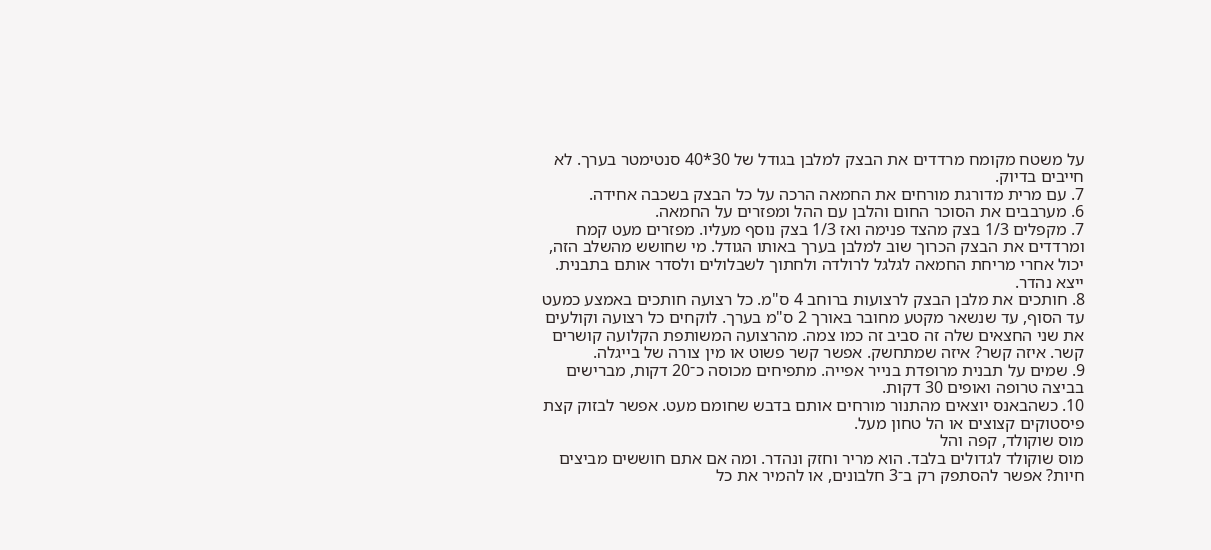על משטח מקומח מרדדים את הבצק למלבן בגודל של 30*40 סנטימטר בערך. לא חייבים בדיוק.
7. עם מרית מדורגת מורחים את החמאה הרכה על כל הבצק בשכבה אחידה.
6. מערבבים את הסוכר החום והלבן עם ההל ומפזרים על החמאה.
7. מקפלים 1/3 בצק מהצד פנימה ואז 1/3 בצק נוסף מעליו. מפזרים מעט קמח ומרדדים את הבצק הכרוך שוב למלבן בערך באותו הגודל. מי שחושש מהשלב הזה, יכול אחרי מריחת החמאה לגלגל לרולדה ולחתוך לשבלולים ולסדר אותם בתבנית. ייצא נהדר.
8. חותכים את מלבן הבצק לרצועות ברוחב 4 ס"מ. כל רצועה חותכים באמצע כמעט עד הסוף, עד שנשאר מקטע מחובר באורך 2 ס"מ בערך. לוקחים כל רצועה וקולעים את שני החצאים שלה זה סביב זה כמו צמה. מהרצועה המשותפת הקלועה קושרים קשר. איזה קשר? איזה שמתחשק. אפשר קשר פשוט או מין צורה של בייגלה.
9. שמים על תבנית מרופדת בנייר אפייה. מתפיחים מכוסה כ־20 דקות, מברישים בביצה טרופה ואופים 30 דקות.
10. כשהבאנס יוצאים מהתנור מורחים אותם בדבש שחומם מעט. אפשר לבזוק קצת פיסטוקים קצוצים או הל טחון מעל.
מוס שוקולד, קפה והל
מוס שוקולד לגדולים בלבד. הוא מריר וחזק ונהדר. ומה אם אתם חוששים מביצים חיות? אפשר להסתפק רק ב־3 חלבונים, או להמיר את כל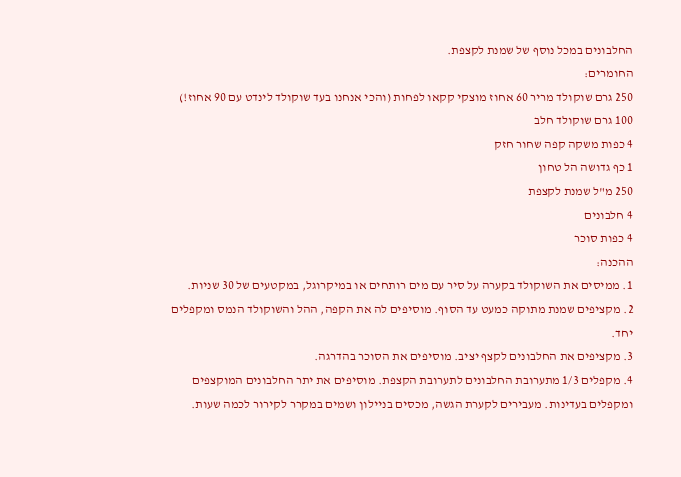החלבונים במכל נוסף של שמנת לקצפת.
החומרים:
250 גרם שוקולד מריר 60 אחוז מוצקי קקאו לפחות (והכי אנחנו בעד שוקולד לינדט עם 90 אחוז!)
100 גרם שוקולד חלב
4 כפות משקה קפה שחור חזק
1 כף גדושה הל טחון
250 מ"ל שמנת לקצפת
4 חלבונים
4 כפות סוכר
ההכנה:
1. ממיסים את השוקולד בקערה על סיר עם מים רותחים או במיקרוגל, במקטעים של 30 שניות.
2. מקציפים שמנת מתוקה כמעט עד הסוף. מוסיפים לה את הקפה, ההל והשוקולד הנמס ומקפלים יחד.
3. מקציפים את החלבונים לקצף יציב. מוסיפים את הסוכר בהדרגה.
4. מקפלים 1/3 מתערובת החלבונים לתערובת הקצפת. מוסיפים את יתר החלבונים המוקצפים ומקפלים בעדינות. מעבירים לקערת הגשה, מכסים בניילון ושמים במקרר לקירור לכמה שעות.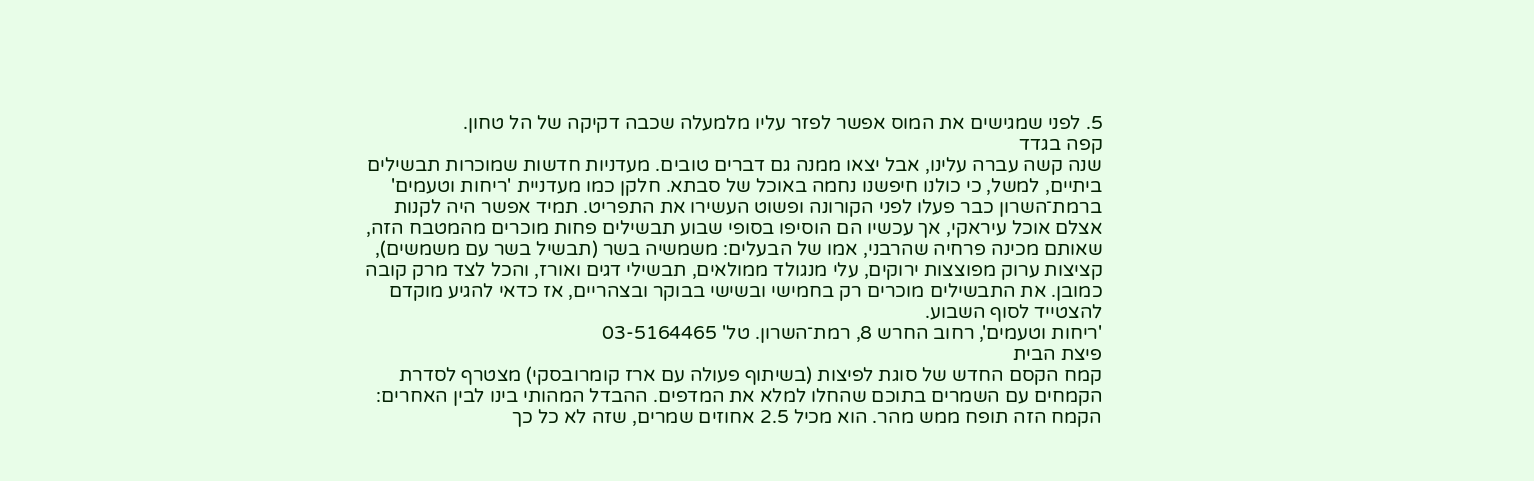5. לפני שמגישים את המוס אפשר לפזר עליו מלמעלה שכבה דקיקה של הל טחון.
קפה בגדד
שנה קשה עברה עלינו, אבל יצאו ממנה גם דברים טובים. מעדניות חדשות שמוכרות תבשילים ביתיים, למשל, כי כולנו חיפשנו נחמה באוכל של סבתא. חלקן כמו מעדניית 'ריחות וטעמים' ברמת־השרון כבר פעלו לפני הקורונה ופשוט העשירו את התפריט. תמיד אפשר היה לקנות אצלם אוכל עיראקי, אך עכשיו הם הוסיפו בסופי שבוע תבשילים פחות מוכרים מהמטבח הזה, שאותם מכינה פרחיה שהרבני, אמו של הבעלים: משמשיה בשר (תבשיל בשר עם משמשים), קציצות ערוק מפוצצות ירוקים, עלי מנגולד ממולאים, תבשילי דגים ואורז, והכל לצד מרק קובה כמובן. את התבשילים מוכרים רק בחמישי ובשישי בבוקר ובצהריים, אז כדאי להגיע מוקדם להצטייד לסוף השבוע.
'ריחות וטעמים', רחוב החרש 8, רמת־השרון. טל' 03-5164465
פיצת הבית
קמח הקסם החדש של סוגת לפיצות (בשיתוף פעולה עם ארז קומרובסקי) מצטרף לסדרת הקמחים עם השמרים בתוכם שהחלו למלא את המדפים. ההבדל המהותי בינו לבין האחרים: הקמח הזה תופח ממש מהר. הוא מכיל 2.5 אחוזים שמרים, שזה לא כל כך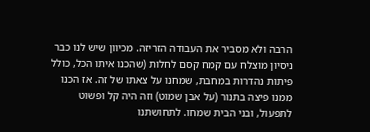הרבה ולא מסביר את העבודה הזריזה. מכיוון שיש לנו כבר ניסיון מוצלח עם קמח קסם לחלות (שהכנו איתו הכל, כולל פיתות נהדרות במחבת, שמחנו על צאתו של זה. אז הכנו ממנו פיצה בתנור (על אבן שמוט) וזה היה קל ופשוט לתפעול, ובני הבית שמחו. לתחושתנו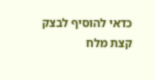כדאי להוסיף לבצק קצת מלח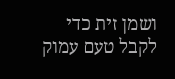ושמן זית כדי לקבל טעם עמוק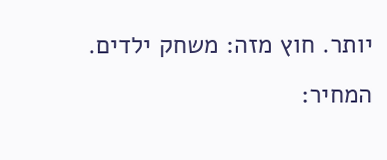יותר. חוץ מזה: משחק ילדים.
המחיר: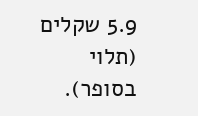5.9 שקלים (תלוי בסופר).